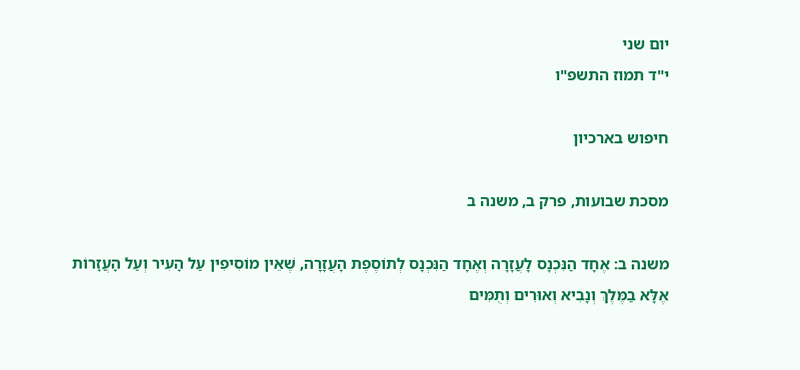יום שני
י"ד תמוז התשפ"ו

חיפוש בארכיון

מסכת שבועות, פרק ב, משנה ב

משנה ב: אֶחָד הַנִּכְנָס לָעֲזָרָה וְאֶחָד הַנִּכְנָס לְתוֹסֶפֶת הָעֲזָרָה, שֶׁאֵין מוֹסִיפִין עַל הָעִיר וְעַל הָעֲזָרוֹת אֶלָּא בַמֶּלֶךְ וְנָבִיא וְאוּרִים וְתֻמִּים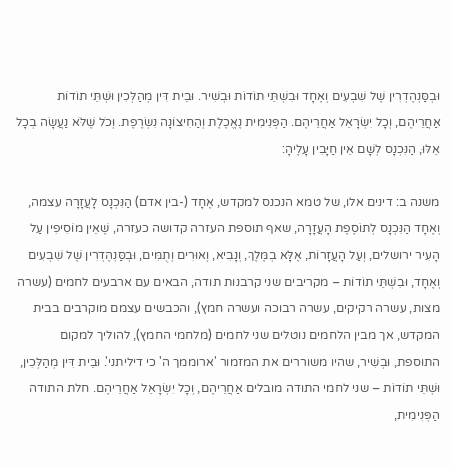וּבְסַּנְהֶדְרִין שֶׁל שִׁבְעִים וְאֶחָד וּבִשְׁתֵּי תוֹדוֹת וּבְשִׁיר. וּבֵית דִּין מְהַלְּכִין וּשְׁתֵּי תוֹדוֹת אַחֲרֵיהֶם, וְכָל יִשְׂרָאֵל אַחֲרֵיהֶם. הַפְּנִימִית נֶאֱכֶלֶת וְהַחִיצוֹנָה נִשְׂרֶפֶת. וְכֹל שֶׁלֹּא נַעֲשָׂה בְכָל אֵלּוּ, הַנִּכְנָס לְשָׁם אֵין חַיָּבִין עָלֶיהָ:

משנה ב: דינים אלו, של טמא הנכנס למקדש, אֶחָד (-בין אדם) הַנִּכְנָס לָעֲזָרָה עצמה, וְאֶחָד הַנִּכְנָס לְתוֹסֶפֶת הָעֲזָרָה, שאף תוספת העזרה קדושה כעזרה, שֶׁאֵין מוֹסִיפִין עַל הָעִיר ירושלים, וְעַל הָעֲזָרוֹת, אֶלָּא בְמֶּלֶךְ, וְנָבִיא, וְאוּרִים וְתֻמִּים, וּבְסַּנְהֶדְרִין שֶׁל שִׁבְעִים וְאֶחָד, וּבִשְׁתֵּי תוֹדוֹת – מקריבים שני קרבנות תודה, הבאים עם ארבעים לחמים (עשרה מצות, עשרה רקיקים, עשרה רבוכה ועשרה חמץ), והכבשים עצמם מוקרבים בבית המקדש, אך מבין הלחמים נוטלים שני לחמים (מלחמי החמץ), להוליך למקום התוספת, וּבְשִׁיר, שהיו משוררים את המזמור 'ארוממך ה' כי דיליתני'. וּבֵית דִּין מְהַלְּכִין, וּשְׁתֵּי תוֹדוֹת – שני לחמי התודה מובלים אַחֲרֵיהֶם, וְכָל יִשְׂרָאֵל אַחֲרֵיהֶם. חלת התודה הַפְּנִימִית,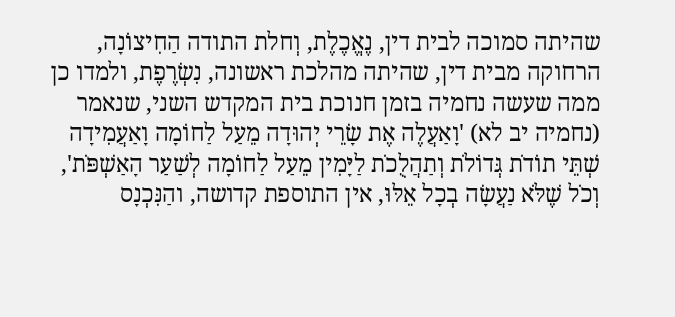שהיתה סמוכה לבית דין, נֶאֱכֶלֶת, וְחלת התודה הַחִיצוֹנָה, הרחוקה מבית דין, שהיתה מהלכת ראשונה, נִשְׂרֶפֶת, ולמדו כן ממה שעשה נחמיה בזמן חנוכת בית המקדש השני, שנאמר (נחמיה יב לא) 'וָאַעֲלֶה אֶת שָׂרֵי יְהוּדָה מֵעַל לַחוֹמָה וָאַעֲמִידָה שְׁתֵּי תוֹדֹת גְּדוֹלֹת וְתַהֲלֻכֹת לַיָּמִין מֵעַל לַחוֹמָה לְשַׁעַר הָאַשְׁפֹּת', וְכֹל שֶׁלֹּא נַעֲשָׂה בְכָל אֵלּוּ, אין התוספת קדושה, והַנִּכְנָס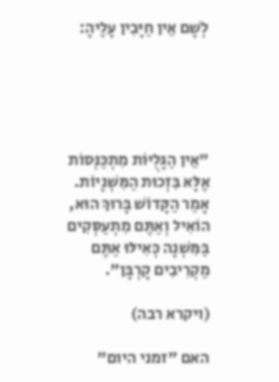לְשָׁם אֵין חַיָּבִין עָלֶיהָ:





"אֵין הַגָּלֻיּוֹת מִתְכַּנְּסוֹת אֶלָּא בִּזְכוּת הַמִּשְׁנָיוֹת. אָמַר הַקָּדוֹשׁ בָּרוּךְ הוּא,
הוֹאִיל וְאַתֶּם מִתְעַסְּקִים בַּמִּשְׁנָה כְּאִילּוּ אַתֶּם מַקְרִיבִים קָרְבָּן".

(ויקרא רבה)

האם "זמני היום"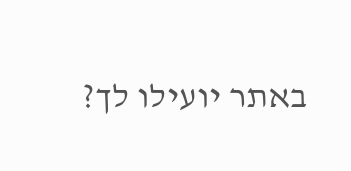באתר יועילו לך?